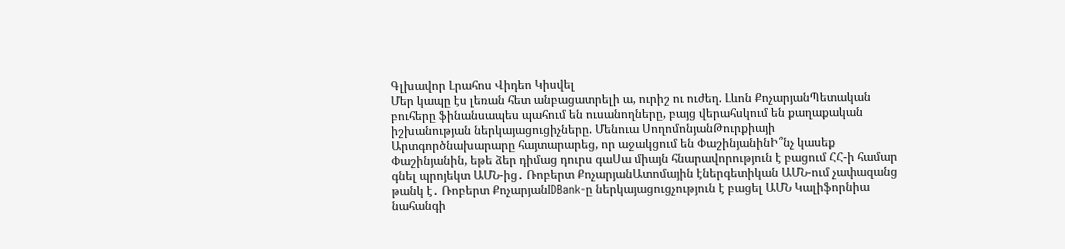Գլխավոր Լրահոս Վիդեո Կիսվել
Մեր կապը էս լեռան հետ անբացատրելի ա, ուրիշ ու ուժեղ. Լևոն ՔոչարյանՊետական բուհերը ֆինանսապես պահում են ուսանողները, բայց վերահսկում են քաղաքական իշխանության ներկայացուցիչները. Մենուա ՍողոմոնյանԹուրքիայի Արտգործնախարարը հայտարարեց, որ աջակցում են ՓաշինյանինԻ՞նչ կասեք Փաշինյանին, եթե ձեր դիմաց դուրս գաՍա միայն հնարավորություն է բացում ՀՀ-ի համար գնել պրոյեկտ ԱՄՆ-ից․ Ռոբերտ ՔոչարյանԱտոմային էներգետիկան ԱՄՆ-ում չափազանց թանկ է․ Ռոբերտ ՔոչարյանIDBank-ը ներկայացուցչություն է բացել ԱՄՆ Կալիֆորնիա նահանգի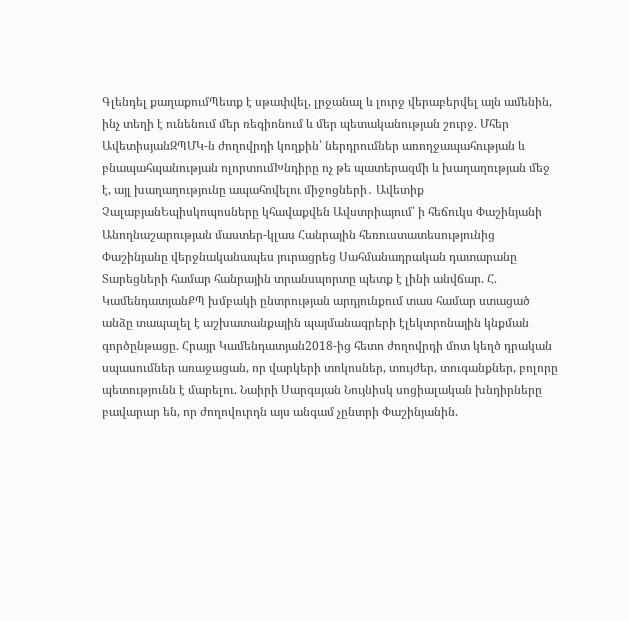Գլենդել քաղաքումՊետք է սթափվել, լրջանալ և լուրջ վերաբերվել այն ամենին, ինչ տեղի է ունենում մեր ռեգիոնում և մեր պետականության շուրջ. Մհեր ԱվետիսյանԶՊՄԿ-ն ժողովրդի կողքին՝ ներդրումներ առողջապահության և բնապահպանության ոլորտումԽնդիրը ոչ թե պատերազմի և խաղաղության մեջ է, այլ խաղաղությունը ապահովելու միջոցների․ Ավետիք ՉալաբյանԵպիսկոպոսները կհավաքվեն Ավստրիայում՝ ի հեճուկս Փաշինյանի Անողնաշարության մաստեր-կլաս Հանրային հեռուստատեսությունից Փաշինյանը վերջնականապես յուրացրեց Սահմանադրական դատարանը Տարեցների համար հանրային տրանսպորտը պետք է լինի անվճար. Հ. ԿամենդատյանՔՊ խմբակի ընտրության արդյունքում տաս համար ստացած անձը տապալել է աշխատանքային պայմանագրերի էլեկտրոնային կնքման գործընթացը. Հրայր Կամենդատյան2018-ից հետո ժողովրդի մոտ կեղծ դրական սպասումներ առաջացան, որ վարկերի տոկոսներ, տույժեր, տուգանքներ, բոլորը պետությունն է մարելու. Նաիրի Սարգսյան Նույնիսկ սոցիալական խնդիրները բավարար են, որ ժողովուրդն այս անգամ չընտրի Փաշինյանին.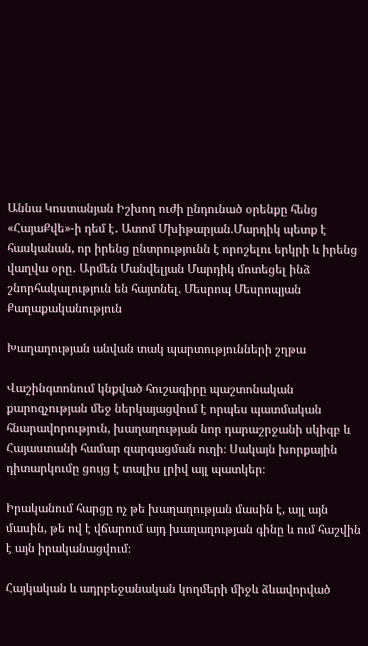Աննա Կոստանյան Իշխող ուժի ընդունած օրենքը հենց «ՀայաՔվե»-ի դեմ է․ Ատոմ Մխիթարյան.Մարդիկ պետք է հասկանան, որ իրենց ընտրությունն է որոշելու երկրի և իրենց վաղվա օրը․ Արմեն Մանվելյան Մարդիկ մոտեցել ինձ շնորհակալություն են հայտնել. Մեսրոպ Մեսրոպյան
Քաղաքականություն

Խաղաղության անվան տակ պարտությունների շղթա

Վաշինգտոնում կնքված հուշագիրը պաշտոնական քարոզչության մեջ ներկայացվում է որպես պատմական հնարավորություն, խաղաղության նոր դարաշրջանի սկիզբ և Հայաստանի համար զարգացման ուղի։ Սակայն խորքային դիտարկումը ցույց է տալիս լրիվ այլ պատկեր։

Իրականում հարցը ոչ թե խաղաղության մասին է, այլ այն մասին, թե ով է վճարում այդ խաղաղության գինը և ում հաշվին է այն իրականացվում։

Հայկական և ադրբեջանական կողմերի միջև ձևավորված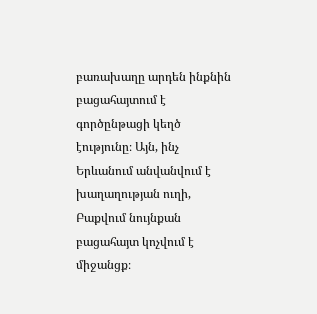բառախաղը արդեն ինքնին բացահայտում է գործընթացի կեղծ էությունը։ Այն, ինչ Երևանում անվանվում է խաղաղության ուղի, Բաքվում նույնքան բացահայտ կոչվում է միջանցք։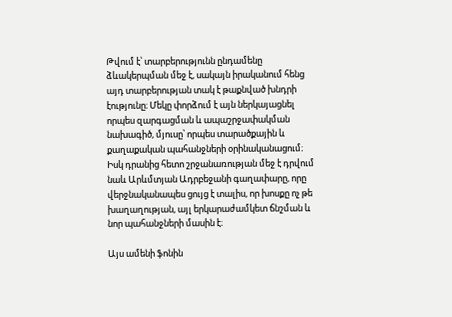Թվում է՝ տարբերությունն ընդամենը ձևակերպման մեջ է, սակայն իրականում հենց այդ տարբերության տակ է թաքնված խնդրի էությունը։ Մեկը փորձում է այն ներկայացնել որպես զարգացման և ապաշրջափակման նախագիծ, մյուսը՝ որպես տարածքային և քաղաքական պահանջների օրինականացում։ Իսկ դրանից հետո շրջանառության մեջ է դրվում նաև Արևմտյան Ադրբեջանի գաղափարը, որը վերջնականապես ցույց է տալիս, որ խոսքը ոչ թե խաղաղության, այլ երկարաժամկետ ճնշման և նոր պահանջների մասին է։

Այս ամենի ֆոնին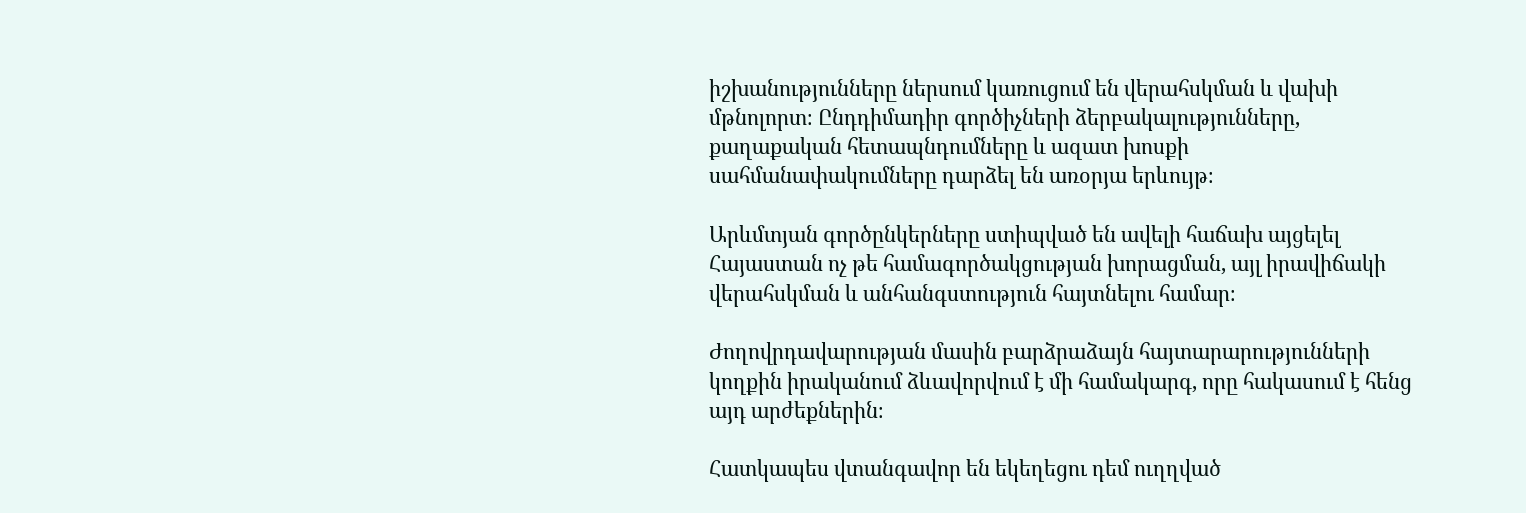իշխանությունները ներսում կառուցում են վերահսկման և վախի մթնոլորտ։ Ընդդիմադիր գործիչների ձերբակալությունները, քաղաքական հետապնդումները և ազատ խոսքի սահմանափակումները դարձել են առօրյա երևույթ։

Արևմտյան գործընկերները ստիպված են ավելի հաճախ այցելել Հայաստան ոչ թե համագործակցության խորացման, այլ իրավիճակի վերահսկման և անհանգստություն հայտնելու համար։

Ժողովրդավարության մասին բարձրաձայն հայտարարությունների կողքին իրականում ձևավորվում է մի համակարգ, որը հակասում է հենց այդ արժեքներին։

Հատկապես վտանգավոր են եկեղեցու դեմ ուղղված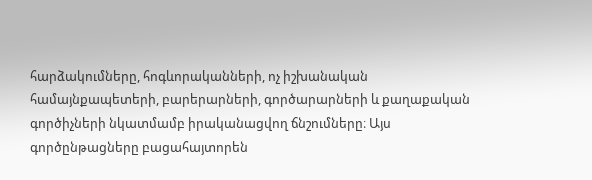հարձակումները, հոգևորականների, ոչ իշխանական համայնքապետերի, բարերարների, գործարարների և քաղաքական գործիչների նկատմամբ իրականացվող ճնշումները։ Այս գործընթացները բացահայտորեն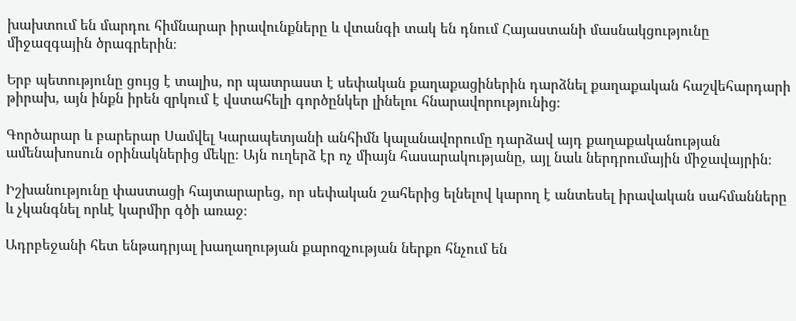խախտում են մարդու հիմնարար իրավունքները և վտանգի տակ են դնում Հայաստանի մասնակցությունը միջազգային ծրագրերին։

Երբ պետությունը ցույց է տալիս, որ պատրաստ է սեփական քաղաքացիներին դարձնել քաղաքական հաշվեհարդարի թիրախ, այն ինքն իրեն զրկում է վստահելի գործընկեր լինելու հնարավորությունից։

Գործարար և բարերար Սամվել Կարապետյանի անհիմն կալանավորումը դարձավ այդ քաղաքականության ամենախոսուն օրինակներից մեկը։ Այն ուղերձ էր ոչ միայն հասարակությանը, այլ նաև ներդրումային միջավայրին։

Իշխանությունը փաստացի հայտարարեց, որ սեփական շահերից ելնելով կարող է անտեսել իրավական սահմանները և չկանգնել որևէ կարմիր գծի առաջ։

Ադրբեջանի հետ ենթադրյալ խաղաղության քարոզչության ներքո հնչում են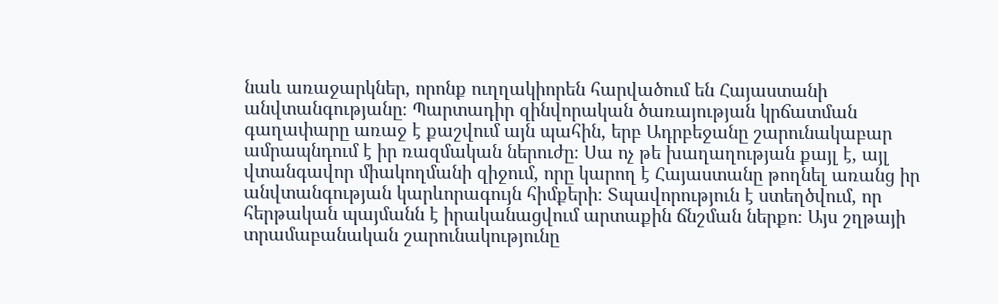նաև առաջարկներ, որոնք ուղղակիորեն հարվածում են Հայաստանի անվտանգությանը։ Պարտադիր զինվորական ծառայության կրճատման գաղափարը առաջ է քաշվում այն պահին, երբ Ադրբեջանը շարունակաբար ամրապնդում է իր ռազմական ներուժը։ Սա ոչ թե խաղաղության քայլ է, այլ վտանգավոր միակողմանի զիջում, որը կարող է Հայաստանը թողնել առանց իր անվտանգության կարևորագույն հիմքերի։ Տպավորություն է ստեղծվում, որ հերթական պայմանն է իրականացվում արտաքին ճնշման ներքո։ Այս շղթայի տրամաբանական շարունակությունը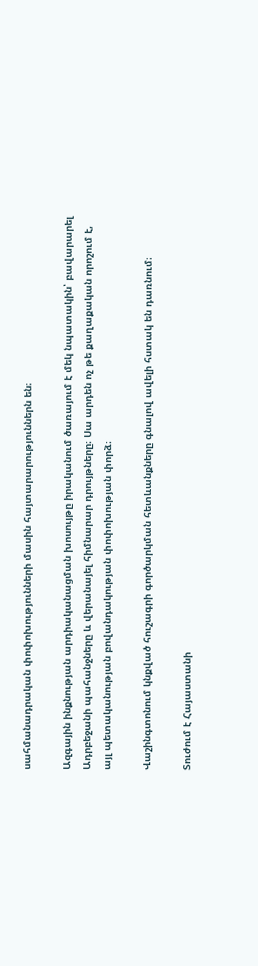սահմանադրական փոփոխությունների մասին հայտարարություններն են։

Ազգային ինքնության արդիականացման խոսույթը իրականում ծառայում է մեկ նպատակին՝ բավարարել Ադրբեջանի պահանջները և վերանայել հիմնարար դրույթները։ Սա արդեն ոչ թե քաղաքական որոշում է, այլ պետականության բովանդակության փոփոխության փորձ։

Վաշինգտոնում կնքված հուշագրի գործարկման հետևանքները գնալով ավելի հստակ են դառնում։

Տուժում է Հայաստանի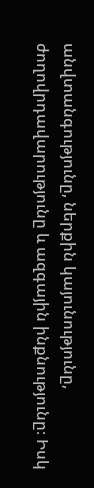անվտանգությունը, ներքին կայունությունը, ժողովրդավարությունը և ազգային ինքնությունը։ Իսկ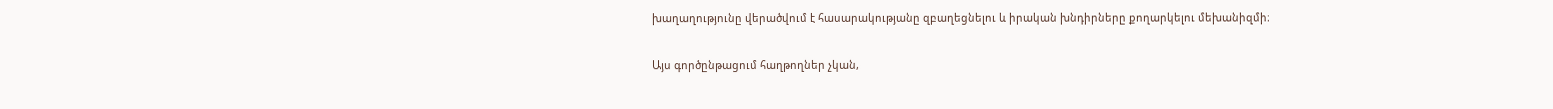խաղաղությունը վերածվում է հասարակությանը զբաղեցնելու և իրական խնդիրները քողարկելու մեխանիզմի։

Այս գործընթացում հաղթողներ չկան,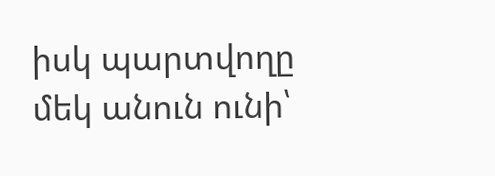իսկ պարտվողը մեկ անուն ունի՝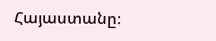Հայաստանը։